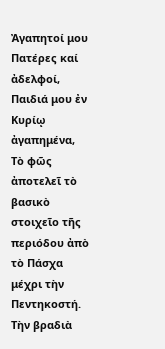Ἀγαπητοί μου Πατέρες καί ἀδελφοί,
Παιδιά μου ἐν Κυρίῳ ἀγαπημένα,
Τὸ φῶς ἀποτελεῖ τὸ βασικὸ στοιχεῖο τῆς περιόδου ἀπὸ τὸ Πάσχα μέχρι τὴν Πεντηκοστή.
Τὴν βραδιὰ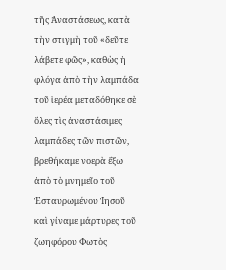τῆς Ἀναστάσεως, κατὰ τὴν στιγμὴ τοῦ «δεῦτε λάβετε φῶς», καθὼς ἡ φλόγα ἀπὸ τὴν λαμπάδα τοῦ ἱερέα μεταδόθηκε σὲ ὅλες τὶς ἀναστάσιμες λαμπάδες τῶν πιστῶν, βρεθήκαμε νοερὰ ἔξω ἀπὸ τὸ μνημεῖο τοῦ Ἐσταυρωμένου Ἰησοῦ καὶ γίναμε μάρτυρες τοῦ ζωηφόρου Φωτὸς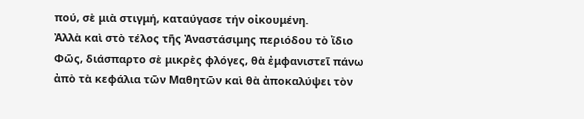πού, σὲ μιὰ στιγμή, καταύγασε τήν οἰκουμένη.
Ἀλλὰ καὶ στὸ τέλος τῆς Ἀναστάσιμης περιόδου τὸ ἴδιο Φῶς, διάσπαρτο σὲ μικρὲς φλόγες, θὰ ἐμφανιστεῖ πάνω ἀπὸ τὰ κεφάλια τῶν Μαθητῶν καὶ θὰ ἀποκαλύψει τὸν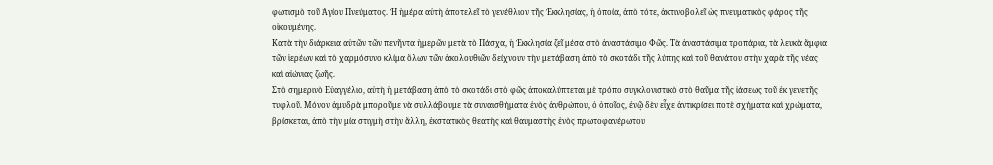φωτισμὸ τοῦ Ἁγίου Πνεύματος. Ἡ ἡμέρα αὐτὴ ἀποτελεῖ τὸ γενέθλιον τῆς Ἐκκλησίας, ἡ ὁποία, ἀπὸ τότε, ἀκτινοβολεῖ ὡς πνευματικὸς φάρος τῆς οἰκουμένης.
Κατὰ τὴν διάρκεια αὐτῶν τῶν πενῆντα ἡμερῶν μετὰ τὸ Πάσχα, ἡ Ἐκκλησία ζεῖ μέσα στὸ ἀναστάσιμο Φῶς. Τὰ ἀναστάσιμα τροπάρια, τὰ λευκὰ ἄμφια τῶν ἱερέων καὶ τὸ χαρμόσυνο κλίμα ὅλων τῶν ἀκολουθιῶν δείχνουν τὴν μετάβαση ἀπὸ τὸ σκοτάδι τῆς λύπης καὶ τοῦ θανάτου στὴν χαρὰ τῆς νέας καὶ αἰώνιας ζωῆς.
Στὸ σημερινὸ Εὐαγγέλιο, αὐτὴ ἡ μετάβαση ἀπὸ τὸ σκοτάδι στὸ φῶς ἀποκαλύπτεται μὲ τρόπο συγκλονιστικὸ στὸ θαῦμα τῆς ἰάσεως τοῦ ἐκ γενετῆς τυφλοῦ. Μόνον ἀμυδρὰ μποροῦμε νὰ συλλάβουμε τὰ συναισθήματα ἑνὸς ἀνθρώπου, ὁ ὁποῖος, ἐνῷ δὲν εἶχε ἀντικρίσει ποτὲ σχήματα καὶ χρώματα, βρίσκεται, ἀπὸ τὴν μία στιγμὴ στὴν ἄλλη, ἐκστατικὸς θεατὴς καὶ θαυμαστὴς ἑνὸς πρωτοφανέρωτου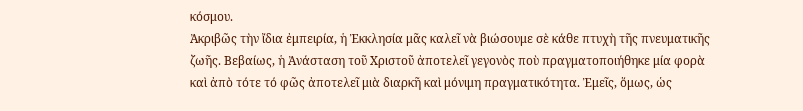κόσμου.
Ἀκριβῶς τὴν ἴδια ἐμπειρία, ἡ Ἐκκλησία μᾶς καλεῖ νὰ βιώσουμε σὲ κάθε πτυχὴ τῆς πνευματικῆς ζωῆς. Βεβαίως, ἡ Ἀνάσταση τοῦ Χριστοῦ ἀποτελεῖ γεγονὸς ποὺ πραγματοποιήθηκε μία φορὰ καὶ ἀπὸ τότε τό φῶς ἀποτελεῖ μιὰ διαρκῆ καὶ μόνιμη πραγματικότητα. Ἐμεῖς, ὅμως, ὡς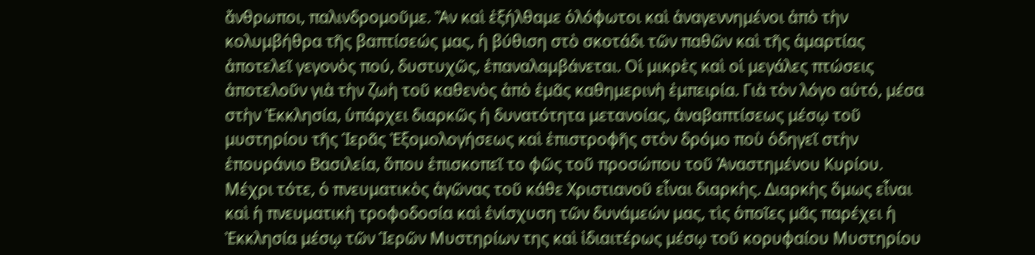ἄνθρωποι, παλινδρομοῦμε. Ἂν καὶ ἐξήλθαμε ὁλόφωτοι καὶ ἀναγεννημένοι ἀπὸ τὴν κολυμβήθρα τῆς βαπτίσεώς μας, ἡ βύθιση στὸ σκοτάδι τῶν παθῶν καὶ τῆς ἁμαρτίας ἀποτελεῖ γεγονὸς πού, δυστυχῶς, ἐπαναλαμβάνεται. Οἱ μικρὲς καὶ οἱ μεγάλες πτώσεις ἀποτελοῦν γιὰ τὴν ζωὴ τοῦ καθενὸς ἀπὸ ἐμᾶς καθημερινὴ ἐμπειρία. Γιὰ τὸν λόγο αὐτό, μέσα στὴν Ἐκκλησία, ὑπάρχει διαρκῶς ἡ δυνατότητα μετανοίας, ἀναβαπτίσεως μέσῳ τοῦ μυστηρίου τῆς Ἱερᾶς Ἐξομολογήσεως καὶ ἐπιστροφῆς στὸν δρόμο ποὺ ὁδηγεῖ στὴν ἐπουράνιο Βασιλεία, ὅπου ἐπισκοπεῖ το φῶς τοῦ προσώπου τοῦ Ἀναστημένου Κυρίου.
Μέχρι τότε, ὁ πνευματικὸς ἀγῶνας τοῦ κάθε Χριστιανοῦ εἶναι διαρκὴς. Διαρκὴς ὅμως εἶναι καὶ ἡ πνευματικὴ τροφοδοσία καὶ ἐνίσχυση τῶν δυνάμεών μας, τὶς ὁποῖες μᾶς παρέχει ἡ Ἐκκλησία μέσῳ τῶν Ἱερῶν Μυστηρίων της καὶ ἰδιαιτέρως μέσῳ τοῦ κορυφαίου Μυστηρίου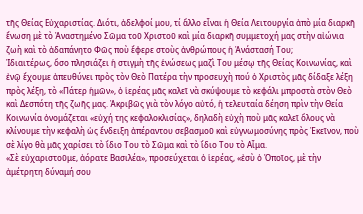τῆς Θείας Εὐχαριστίας. Διότι, ἀδελφοί μου, τί ἄλλο εἶναι ἡ Θεία Λειτουργία ἀπὸ μία διαρκῆ ἕνωση μὲ τὸ Ἀναστημένο Σῶμα τοῦ Χριστοῦ καὶ μία διαρκῆ συμμετοχή μας στὴν αἰώνια ζωὴ καὶ τὸ ἀδαπάνητο Φῶς ποὺ ἔφερε στοὺς ἀνθρώπους ἡ Ἀνάστασή Του;
Ἰδιαιτέρως, ὅσο πλησιάζει ἡ στιγμὴ τῆς ἑνώσεως μαζὶ Του μέσῳ τῆς Θείας Κοινωνίας, καὶ ἐνῷ ἔχουμε ἀπευθύνει πρὸς τὸν Θεὸ Πατέρα τὴν προσευχὴ πού ὁ Χριστὸς μᾶς δίδαξε λέξη πρὸς λέξη, τὸ «Πάτερ ἡμῶν», ὁ ἱερέας μᾶς καλεῖ νὰ σκύψουμε τὸ κεφάλι μπροστὰ στὸν Θεὸ καὶ Δεσπότη τῆς ζωῆς μας. Ἀκριβῶς γιὰ τὸν λόγο αὐτό, ἡ τελευταία δέηση πρὶν τὴν Θεία Κοινωνία ὀνομάζεται «εὐχή της κεφαλοκλισίας», δηλαδὴ εὐχὴ ποὺ μᾶς καλεῖ ὅλους νὰ κλίνουμε τὴν κεφαλὴ ὡς ἔνδειξη ἀπέραντου σεβασμοῦ καὶ εὐγνωμοσύνης πρὸς Ἐκεῖνον, ποὺ σὲ λίγο θὰ μᾶς χαρίσει τὸ ἴδιο Του τὸ Σῶμα καὶ τὸ ἴδιο Του τὸ Αἷμα.
«Σὲ εὐχαριστοῦμε, ἀόρατε Βασιλέα», προσεύχεται ὁ ἱερέας, «ἐσὺ ὁ Ὁποῖος, μὲ τὴν ἀμέτρητη δύναμή σου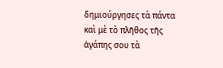δημιούργησες τὰ πάντα καὶ μὲ τὸ πλῆθος τῆς ἀγάπης σου τὰ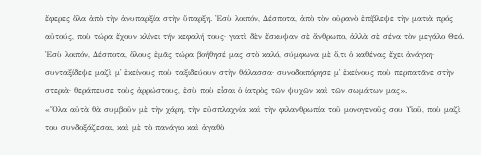ἔφερες ὅλα ἀπὸ τὴν ἀνυπαρξία στὴν ὕπαρξη. Ἐσὺ λοιπόν, Δέσποτα, ἀπὸ τὸν οὐρανὸ ἐπίβλεψε τὴν ματιὰ πρός αὐτούς, ποὺ τώρα ἔχουν κλίνει τήν κεφαλή τους· γιατὶ δὲν ἔσκυψαν σὲ ἄνθρωπο, ἀλλὰ σὲ σένα τὸν μεγάλο Θεό. Ἐσὺ λοιπόν, Δέσποτα, ὅλους ἐμᾶς τώρα βοήθησέ μας στὸ καλό, σύμφωνα μὲ ὅ,τι ὁ καθένας ἔχει ἀνάγκη· συνταξίδεψε μαζὶ μ᾿ ἐκείνους ποὺ ταξιδεύουν στὴν θάλασσα· συνοδοιπόρησε μ᾿ ἐκείνους ποὺ περπατᾶνε στὴν στεριὰ· θεράπευσε τοὺς ἀρρώστους, ἐσὺ ποὺ εἶσαι ὁ ίατρὸς τῶν ψυχῶν καὶ τῶν σωμάτων μας».
«Ὅλα αὐτὰ θὰ συμβοῦν μὲ τὴν χάρη, τὴν εὐσπλαχνία καὶ τὴν φιλανθρωπία τοῦ μονογενοῦς σου Υἱοῦ, ποὺ μαζὶ του συνδοξάζεσαι, καὶ μὲ τὸ πανάγιο καὶ ἀγαθὸ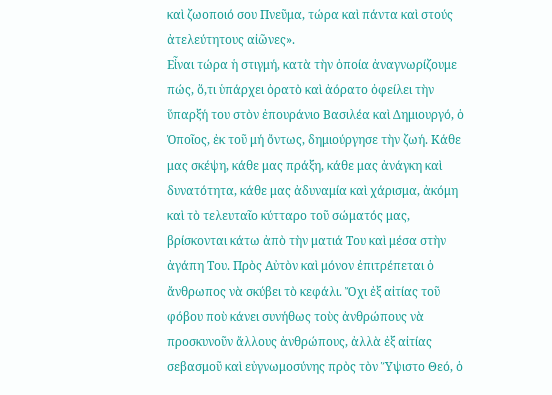καὶ ζωοποιό σου Πνεῦμα, τώρα καὶ πάντα καὶ στούς ἀτελεύτητους αἰῶνες».
Εἶναι τώρα ἡ στιγμή, κατὰ τὴν ὁποία ἀναγνωρίζουμε πώς, ὅ,τι ὑπάρχει ὁρατὸ καὶ ἀόρατο ὀφείλει τὴν ὕπαρξή του στὸν ἐπουράνιο Βασιλέα καὶ Δημιουργό, ὁ Ὁποῖος, ἐκ τοῦ μή ὄντως, δημιούργησε τὴν ζωή. Κάθε μας σκέψη, κάθε μας πράξη, κάθε μας ἀνάγκη καὶ δυνατότητα, κάθε μας ἀδυναμία καὶ χάρισμα, ἀκόμη καὶ τὸ τελευταῖο κύτταρο τοῦ σώματός μας, βρίσκονται κάτω ἀπὸ τὴν ματιά Του καὶ μέσα στὴν ἀγάπη Του. Πρὸς Αὐτὸν καὶ μόνον ἐπιτρέπεται ὁ ἄνθρωπος νὰ σκύβει τὸ κεφάλι. Ὄχι ἐξ αἰτίας τοῦ φόβου ποὺ κάνει συνήθως τοὺς ἀνθρώπους νὰ προσκυνοῦν ἄλλους ἀνθρώπους, ἀλλὰ ἐξ αἰτίας σεβασμοῦ καὶ εὐγνωμοσύνης πρὸς τὸν Ὕψιστο Θεό, ὁ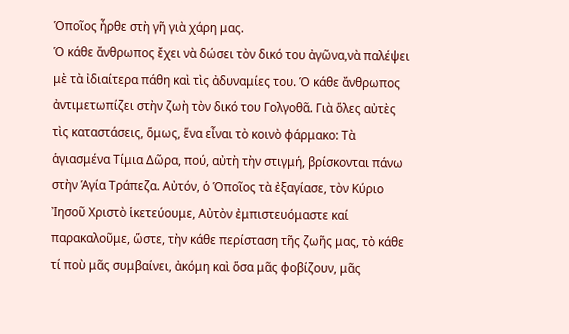Ὁποῖος ἦρθε στὴ γῆ γιὰ χάρη μας.
Ὁ κάθε ἄνθρωπος ἔχει νὰ δώσει τὸν δικό του ἀγῶνα,νὰ παλέψει μὲ τὰ ἰδιαίτερα πάθη καὶ τὶς ἀδυναμίες του. Ὁ κάθε ἄνθρωπος ἀντιμετωπίζει στὴν ζωὴ τὸν δικό του Γολγοθᾶ. Γιὰ ὅλες αὐτὲς τὶς καταστάσεις, ὅμως, ἕνα εἶναι τὸ κοινὸ φάρμακο: Τὰ ἁγιασμένα Τίμια Δῶρα, πού, αὐτὴ τὴν στιγμή, βρίσκονται πάνω στὴν Ἁγία Τράπεζα. Αὐτόν, ὁ Ὁποῖος τὰ ἐξαγίασε, τὸν Κύριο Ἰησοῦ Χριστὸ ἱκετεύουμε, Αὐτὸν ἐμπιστευόμαστε καί παρακαλοῦμε, ὥστε, τὴν κάθε περίσταση τῆς ζωῆς μας, τὸ κάθε τί ποὺ μᾶς συμβαίνει, ἀκόμη καὶ ὅσα μᾶς φοβίζουν, μᾶς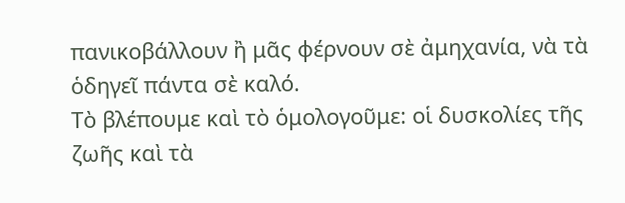πανικοβάλλουν ἢ μᾶς φέρνουν σὲ ἀμηχανία, νὰ τὰ ὁδηγεῖ πάντα σὲ καλό.
Τὸ βλέπουμε καὶ τὸ ὁμολογοῦμε: οἱ δυσκολίες τῆς ζωῆς καὶ τὰ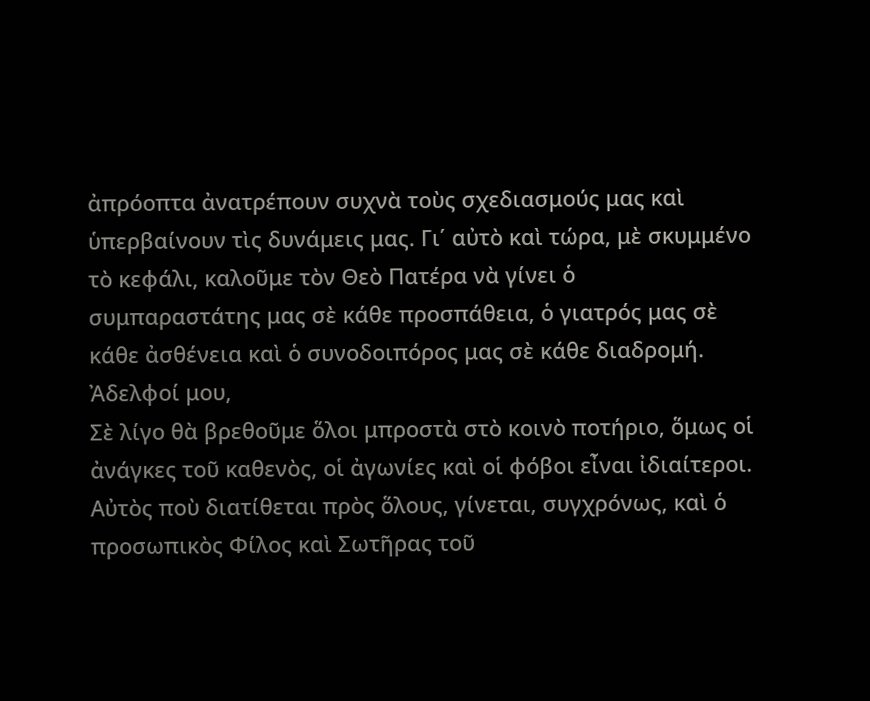ἀπρόοπτα ἀνατρέπουν συχνὰ τοὺς σχεδιασμούς μας καὶ ὑπερβαίνουν τὶς δυνάμεις μας. Γι΄ αὐτὸ καὶ τώρα, μὲ σκυμμένο τὸ κεφάλι, καλοῦμε τὸν Θεὸ Πατέρα νὰ γίνει ὁ συμπαραστάτης μας σὲ κάθε προσπάθεια, ὁ γιατρός μας σὲ κάθε ἀσθένεια καὶ ὁ συνοδοιπόρος μας σὲ κάθε διαδρομή.
Ἀδελφοί μου,
Σὲ λίγο θὰ βρεθοῦμε ὅλοι μπροστὰ στὸ κοινὸ ποτήριο, ὅμως οἱ ἀνάγκες τοῦ καθενὸς, οἱ ἀγωνίες καὶ οἱ φόβοι εἶναι ἰδιαίτεροι. Αὐτὸς ποὺ διατίθεται πρὸς ὅλους, γίνεται, συγχρόνως, καὶ ὁ προσωπικὸς Φίλος καὶ Σωτῆρας τοῦ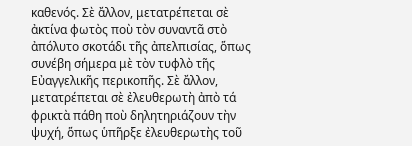καθενός. Σὲ ἄλλον, μετατρέπεται σὲ ἀκτίνα φωτὸς ποὺ τὸν συναντᾶ στὸ ἀπόλυτο σκοτάδι τῆς ἀπελπισίας, ὅπως συνέβη σήμερα μὲ τὸν τυφλὸ τῆς Εὐαγγελικῆς περικοπῆς. Σὲ ἄλλον, μετατρέπεται σὲ ἐλευθερωτὴ ἀπὸ τά φρικτὰ πάθη ποὺ δηλητηριάζουν τὴν ψυχή, ὅπως ὑπῆρξε ἐλευθερωτὴς τοῦ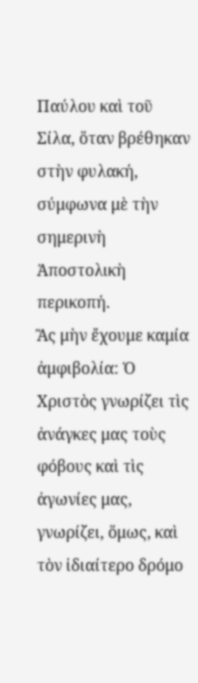Παύλου καὶ τοῦ Σίλα, ὅταν βρέθηκαν στὴν φυλακή, σύμφωνα μὲ τὴν σημερινὴ Ἀποστολικὴ περικοπή.
Ἂς μὴν ἔχουμε καμία ἀμφιβολία: Ὁ Χριστὸς γνωρίζει τὶς ἀνάγκες μας τοὺς φόβους καὶ τὶς ἀγωνίες μας, γνωρίζει, ὅμως, καὶ τὸν ἰδιαίτερο δρόμο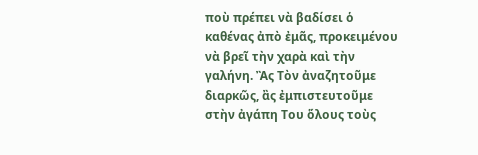ποὺ πρέπει νὰ βαδίσει ὁ καθένας ἀπὸ ἐμᾶς, προκειμένου νὰ βρεῖ τὴν χαρὰ καὶ τὴν γαλήνη. Ἂς Τὸν ἀναζητοῦμε διαρκῶς, ἂς ἐμπιστευτοῦμε στὴν ἀγάπη Του ὅλους τοὺς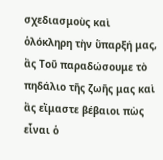σχεδιασμοὺς καὶ ὁλόκληρη τὴν ὕπαρξή μας, ἂς Τοῦ παραδώσουμε τὸ πηδάλιο τῆς ζωῆς μας καὶ ἂς εἴμαστε βέβαιοι πὼς εἶναι ὁ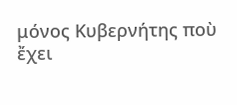μόνος Κυβερνήτης ποὺ ἔχει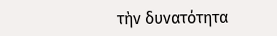τὴν δυνατότητα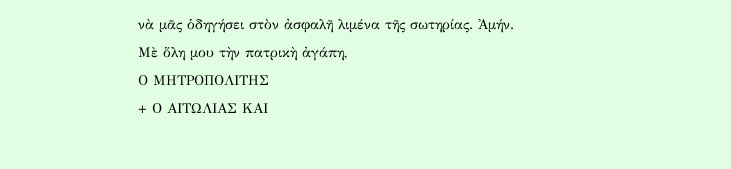νὰ μᾶς ὁδηγήσει στὸν ἀσφαλῆ λιμένα τῆς σωτηρίας. Ἀμήν.
Μὲ ὅλη μου τὴν πατρικὴ ἀγάπη,
Ο ΜΗΤΡΟΠΟΛΙΤΗΣ
+ Ο ΑΙΤΩΛΙΑΣ ΚΑΙ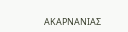ΑΚΑΡΝΑΝΙΑΣ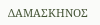ΔΑΜΑΣΚΗΝΟΣ